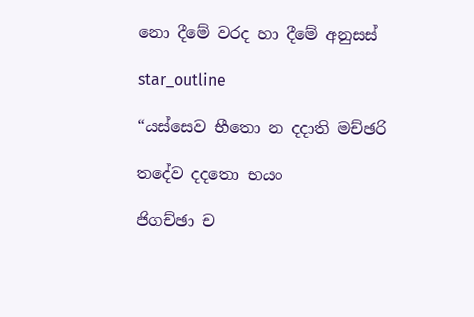නො දීමේ වරද හා දීමේ අනුසස්

star_outline

“යස්සෙව භීතො න දදාති මච්ඡරි

තදේව දදතො භයං

ජිගච්ඡා ච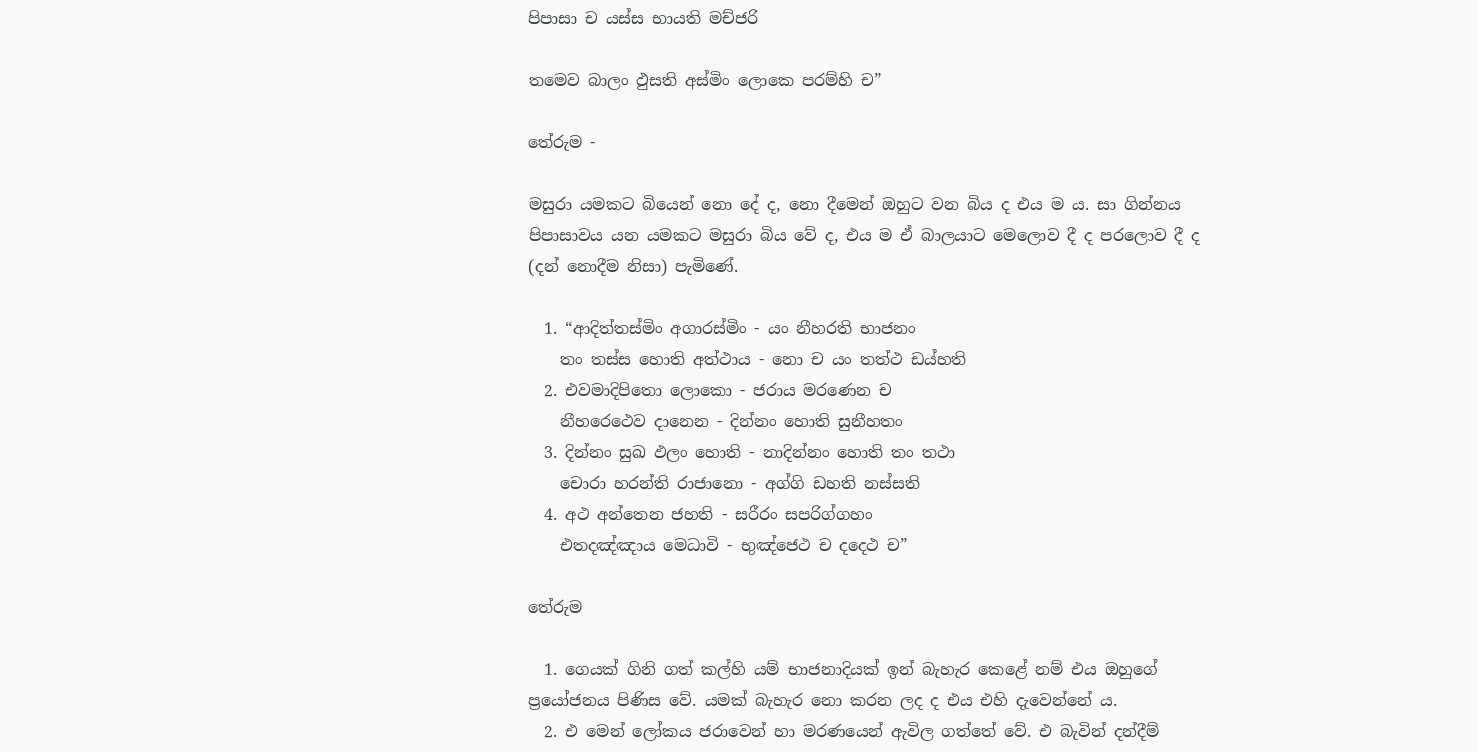පිපාසා ච යස්ස භායති මච්ජරි

තමෙව බාලං ඵුසති අස්මිං ලොකෙ පරම්හි ච”

තේරුම -

මසුරා යමකට බියෙන් නො දේ ද, නො දීමෙන් ඔහුට වන බිය ද එය ම ය. සා ගින්නය පිපාසාවය යන යමකට මසුරා බිය වේ ද, එය ම ඒ බාලයාට මෙලොව දී ද පරලොව දී ද (දන් නොදීම නිසා) පැමිණේ.

  1. “ආදිත්තස්මිං අගාරස්මිං - යං නීහරති භාජනං
    තං තස්ස හොති අත්ථාය - නො ච යං තත්ථ ඩය්හති
  2. එවමාදිපිතො ලොකො - ජරාය මරණෙන ච
    නීහරෙථෙව දානෙන - දින්නං හොති සුනීහතං
  3. දින්නං සුඛ ඵලං හොති - නාදින්නං හොති තං තථා
    චොරා හරන්ති රාජානො - අග්ගි ඩහති නස්සති
  4. අථ අන්තෙන ජහති - සරීරං සපරිග්ගහං
    එතදඤ්ඤාය මෙධාවි - භුඤ්ජෙථ ච දදෙථ ච”

තේරුම

  1. ගෙයක් ගිනි ගත් කල්හි යම් භාජනාදියක් ඉන් බැහැර කෙළේ නම් එය ඔහුගේ ප්‍රයෝජනය පිණිස වේ. යමක් බැහැර නො කරන ලද ද එය එහි දැවෙන්නේ ය.
  2. එ මෙන් ලෝකය ජරාවෙන් හා මරණයෙන් ඇවිල ගත්තේ වේ. එ බැවින් දන්දීම්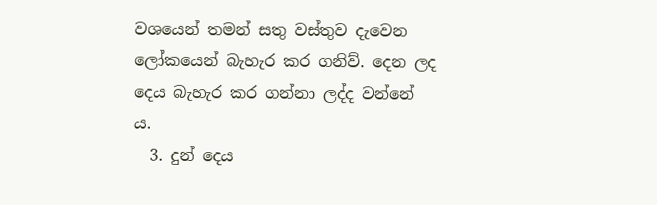වශයෙන් තමන් සතු වස්තුව දැවෙන ලෝකයෙන් බැහැර කර ගනිව්. දෙන ලද දෙය බැහැර කර ගන්නා ලද්ද වන්නේ ය.
  3. දුන් දෙය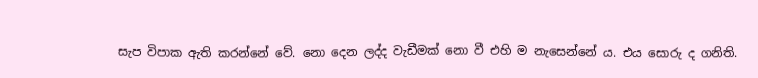සැප විපාක ඇති කරන්නේ වේ. නො දෙන ලද්ද වැඩීමක් නො වී එහි ම නැසෙන්නේ ය. එය සොරු ද ගනිති.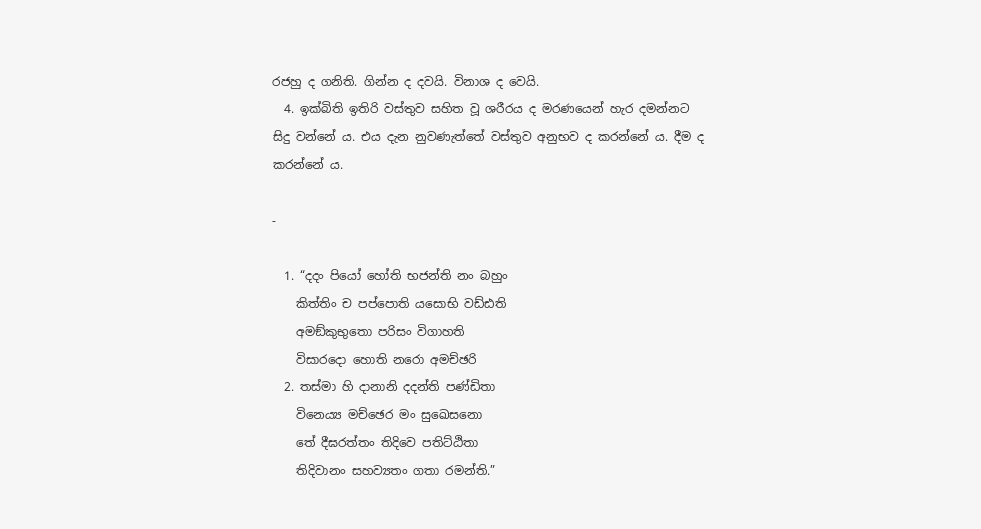රජහු ද ගනිති. ගින්න ද දවයි. විනාශ ද වෙයි.
  4. ඉක්බිති ඉතිරි වස්තුව සහිත වූ ශරීරය ද මරණයෙන් හැර දමන්නට සිදු වන්නේ ය. එය දැන නුවණැත්තේ වස්තුව අනුභව ද කරන්නේ ය. දීම ද කරන්නේ ය.

-

  1. “දදං පියෝ හෝති භජන්ති නං බහුං
    කිත්තිං ච පප්පොති යසොභි වඩ්ඪති
    අමඞ්කුභුතො පරිසං විගාහති
    විසාරදො හොති නරො අමච්ඡරි
  2. තස්මා හි දානානි දදන්ති පණ්ඩිතා
    විනෙය්‍ය මච්ඡෙර මං සුඛෙසනො
    තේ දීඝරත්තං තිදිවෙ පතිට්ඨිතා
    තිදිවානං සහව්‍යතං ගතා රමන්ති.”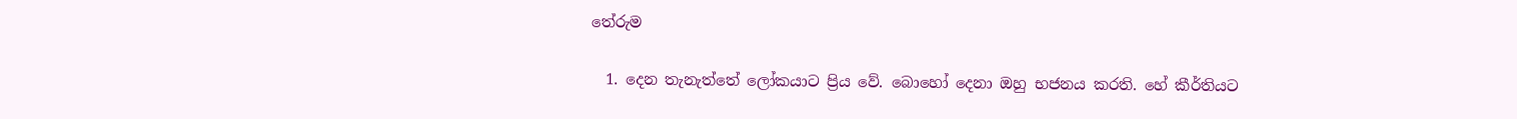තේරුම

  1. දෙන තැනැත්තේ ලෝකයාට ප්‍රිය වේ. බොහෝ දෙනා ඔහු භජනය කරති. හේ කීර්තියට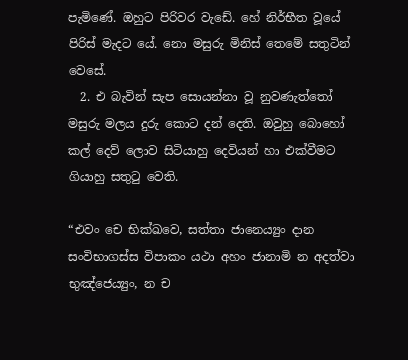පැමිණේ. ඔහුට පිරිවර වැඩේ. හේ නිර්භීත වූයේ පිරිස් මැදට යේ. නො මසුරු මිනිස් තෙමේ සතුටින් වෙසේ.
  2. එ බැවින් සැප සොයන්නා වූ නුවණැත්තෝ මසුරු මලය දුරු කොට දන් දෙති. ඔවුහු බොහෝ කල් දෙව් ලොව සිටියාහු දෙවියන් හා එක්වීමට ගියාහු සතුටු වෙති.

“එවං චෙ භික්ඛවෙ, සත්තා ජානෙය්‍යුං දාන සංවිභාගස්ස විපාකං යථා අහං ජානාමි න අදත්වා භුඤ්ජෙය්‍යුං, න ච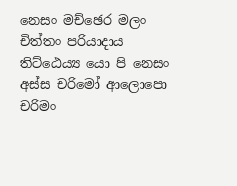නෙසං මච්ඡෙර මලං චිත්තං පරියාදාය තිට්ඨෙය්‍ය යො පි නෙසං අස්ස චරිමෝ ආලොපො චරිමං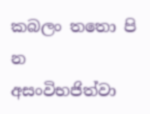කබලං තතො පි න අසංවිභජිත්වා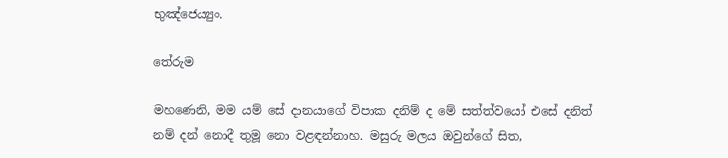භුඤ්ජෙය්‍යුං.

තේරුම

මහණෙනි, මම යම් සේ දානයාගේ විපාක දනිම් ද මේ සත්ත්වයෝ එසේ දනිත් නම් දන් නොදී තුමූ නො වළඳන්නාහ. මසුරු මලය ඔවුන්ගේ සිත,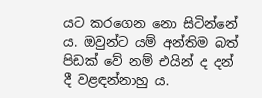යට කරගෙන නො සිටින්නේ ය. ඔවුන්ට යම් අන්තිම බත් පිඩක් වේ නම් එයින් ද දන් දී වළඳන්නාහු ය.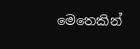මෙතෙකින්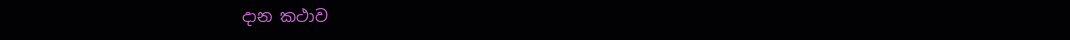දාන කථාව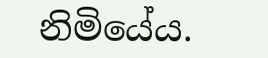නිමියේය.